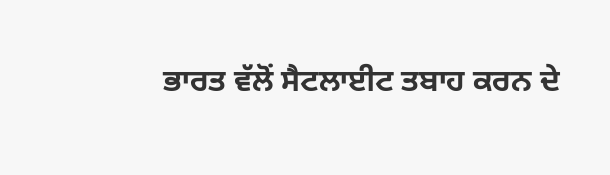ਭਾਰਤ ਵੱਲੋਂ ਸੈਟਲਾਈਟ ਤਬਾਹ ਕਰਨ ਦੇ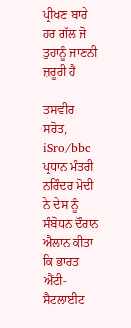ਪ੍ਰੀਖਣ ਬਾਰੇ ਹਰ ਗੱਲ ਜੋ ਤੁਹਾਨੂੰ ਜਾਣਨੀ ਜ਼ਰੂਰੀ ਹੈ

ਤਸਵੀਰ ਸਰੋਤ, iSro/bbc
ਪ੍ਰਧਾਨ ਮੰਤਰੀ ਨਰਿੰਦਰ ਮੋਦੀ ਨੇ ਦੇਸ ਨੂੰ ਸੰਬੋਧਨ ਦੌਰਾਨ ਐਲਾਨ ਕੀਤਾ ਕਿ ਭਾਰਤ ਐਂਟੀ-ਸੈਟਲਾਈਟ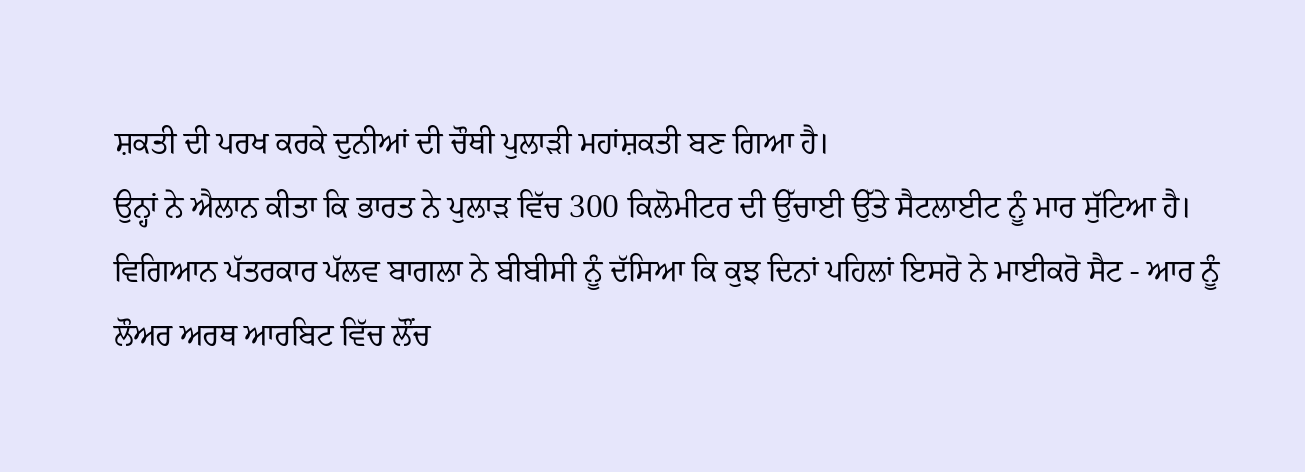ਸ਼ਕਤੀ ਦੀ ਪਰਖ ਕਰਕੇ ਦੁਨੀਆਂ ਦੀ ਚੌਥੀ ਪੁਲਾੜੀ ਮਹਾਂਸ਼ਕਤੀ ਬਣ ਗਿਆ ਹੈ।
ਉਨ੍ਹਾਂ ਨੇ ਐਲਾਨ ਕੀਤਾ ਕਿ ਭਾਰਤ ਨੇ ਪੁਲਾੜ ਵਿੱਚ 300 ਕਿਲੋਮੀਟਰ ਦੀ ਉੱਚਾਈ ਉੱਤੇ ਸੈਟਲਾਈਟ ਨੂੰ ਮਾਰ ਸੁੱਟਿਆ ਹੈ।
ਵਿਗਿਆਨ ਪੱਤਰਕਾਰ ਪੱਲਵ ਬਾਗਲਾ ਨੇ ਬੀਬੀਸੀ ਨੂੰ ਦੱਸਿਆ ਕਿ ਕੁਝ ਦਿਨਾਂ ਪਹਿਲਾਂ ਇਸਰੋ ਨੇ ਮਾਈਕਰੋ ਸੈਟ - ਆਰ ਨੂੰ ਲੌਅਰ ਅਰਥ ਆਰਬਿਟ ਵਿੱਚ ਲੌਂਚ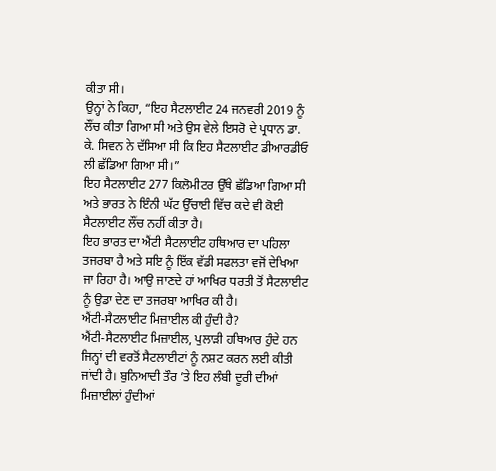ਕੀਤਾ ਸੀ।
ਉਨ੍ਹਾਂ ਨੇ ਕਿਹਾ, “ਇਹ ਸੈਟਲਾਈਟ 24 ਜਨਵਰੀ 2019 ਨੂੰ ਲੌਂਚ ਕੀਤਾ ਗਿਆ ਸੀ ਅਤੇ ਉਸ ਵੇਲੇ ਇਸਰੋ ਦੇ ਪ੍ਰਧਾਨ ਡਾ. ਕੇ. ਸਿਵਨ ਨੇ ਦੱਸਿਆ ਸੀ ਕਿ ਇਹ ਸੈਟਲਾਈਟ ਡੀਆਰਡੀਓ ਲੀ ਛੱਡਿਆ ਗਿਆ ਸੀ।”
ਇਹ ਸੈਟਲਾਈਟ 277 ਕਿਲੋਮੀਟਰ ਉੱਥੇ ਛੱਡਿਆ ਗਿਆ ਸੀ ਅਤੇ ਭਾਰਤ ਨੇ ਇੰਨੀ ਘੱਟ ਉੱਚਾਈ ਵਿੱਚ ਕਦੇ ਵੀ ਕੋਈ ਸੈਟਲਾਈਟ ਲੌਂਚ ਨਹੀਂ ਕੀਤਾ ਹੈ।
ਇਹ ਭਾਰਤ ਦਾ ਐਂਟੀ ਸੈਟਲਾਈਟ ਹਥਿਆਰ ਦਾ ਪਹਿਲਾ ਤਜਰਬਾ ਹੈ ਅਤੇ ਸਇ ਨੂੰ ਇੱਕ ਵੱਡੀ ਸਫਲਤਾ ਵਜੋਂ ਦੇਖਿਆ ਜਾ ਰਿਹਾ ਹੈ। ਆਉ ਜਾਣਦੇ ਹਾਂ ਆਖਿਰ ਧਰਤੀ ਤੋਂ ਸੈਟਲਾਈਟ ਨੂੰ ਉਡਾ ਦੇਣ ਦਾ ਤਜਰਬਾ ਆਖਿਰ ਕੀ ਹੈ।
ਐਂਟੀ-ਸੈਟਲਾਈਟ ਮਿਜ਼ਾਈਲ ਕੀ ਹੁੰਦੀ ਹੈ?
ਐਂਟੀ-ਸੈਟਲਾਈਟ ਮਿਜ਼ਾਈਲ, ਪੁਲਾੜੀ ਹਥਿਆਰ ਹੁੰਦੇ ਹਨ ਜਿਨ੍ਹਾਂ ਦੀ ਵਰਤੋਂ ਸੈਟਲਾਈਟਾਂ ਨੂੰ ਨਸ਼ਟ ਕਰਨ ਲਈ ਕੀਤੀ ਜਾਂਦੀ ਹੈ। ਬੁਨਿਆਦੀ ਤੌਰ ’ਤੇ ਇਹ ਲੰਬੀ ਦੂਰੀ ਦੀਆਂ ਮਿਜ਼ਾਈਲਾਂ ਹੁੰਦੀਆਂ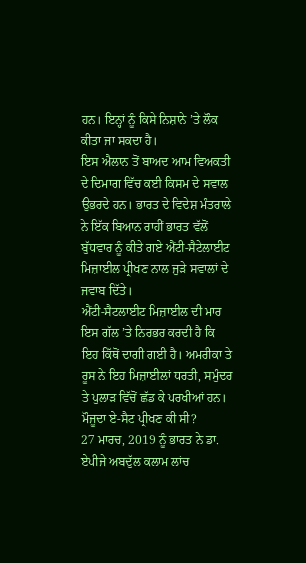ਹਨ। ਇਨ੍ਹਾਂ ਨੂੰ ਕਿਸੇ ਨਿਸ਼ਾਨੇ ’ਤੇ ਲੌਕ ਕੀਤਾ ਜਾ ਸਕਦਾ ਹੈ।
ਇਸ ਐਲਾਨ ਤੋਂ ਬਾਅਦ ਆਮ ਵਿਅਕਤੀ ਦੇ ਦਿਮਾਗ ਵਿੱਚ ਕਈ ਕਿਸਮ ਦੇ ਸਵਾਲ ਉਭਰਦੇ ਹਨ। ਭਾਰਤ ਦੇ ਵਿਦੇਸ਼ ਮੰਤਰਾਲੇ ਨੇ ਇੱਕ ਬਿਆਨ ਰਾਹੀਂ ਭਾਰਤ ਵੱਲੋਂ ਬੁੱਧਵਾਰ ਨੂੰ ਕੀਤੇ ਗਏ ਐਂਟੀ-ਸੈਟੇਲਾਈਟ ਮਿਜ਼ਾਈਲ ਪ੍ਰੀਖਣ ਨਾਲ ਜੁੜੇ ਸਵਾਲਾਂ ਦੇ ਜਵਾਬ ਦਿੱਤੇ।
ਐਂਟੀ-ਸੈਟਲਾਈਟ ਮਿਜ਼ਾਈਲ ਦੀ ਮਾਰ ਇਸ ਗੱਲ ’ਤੇ ਨਿਰਭਰ ਕਰਦੀ ਹੈ ਕਿ ਇਹ ਕਿੱਥੋਂ ਦਾਗੀ ਗਈ ਹੈ। ਅਮਰੀਕਾ ਤੇ ਰੂਸ ਨੇ ਇਹ ਮਿਜ਼ਾਈਲਾਂ ਧਰਤੀ, ਸਮੁੰਦਰ ਤੇ ਪੁਲਾੜ ਵਿੱਚੋਂ ਛੱਡ ਕੇ ਪਰਖੀਆਂ ਹਨ।
ਮੌਜੂਦਾ ਏ-ਸੈਟ ਪ੍ਰੀਖਣ ਕੀ ਸੀ?
27 ਮਾਰਚ, 2019 ਨੂੰ ਭਾਰਤ ਨੇ ਡਾ. ਏਪੀਜੇ ਅਬਦੁੱਲ ਕਲਾਮ ਲਾਂਚ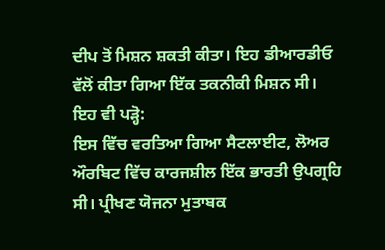ਦੀਪ ਤੋਂ ਮਿਸ਼ਨ ਸ਼ਕਤੀ ਕੀਤਾ। ਇਹ ਡੀਆਰਡੀਓ ਵੱਲੋਂ ਕੀਤਾ ਗਿਆ ਇੱਕ ਤਕਨੀਕੀ ਮਿਸ਼ਨ ਸੀ।
ਇਹ ਵੀ ਪੜ੍ਹੋ:
ਇਸ ਵਿੱਚ ਵਰਤਿਆ ਗਿਆ ਸੈਟਲਾਈਟ, ਲੋਅਰ ਔਰਬਿਟ ਵਿੱਚ ਕਾਰਜਸ਼ੀਲ ਇੱਕ ਭਾਰਤੀ ਉਪਗ੍ਰਹਿ ਸੀ। ਪ੍ਰੀਖਣ ਯੋਜਨਾ ਮੁਤਾਬਕ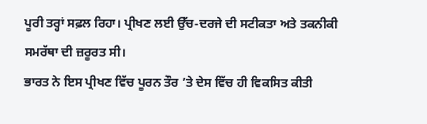ਪੂਰੀ ਤਰ੍ਹਾਂ ਸਫ਼ਲ ਰਿਹਾ। ਪ੍ਰੀਖਣ ਲਈ ਉੱਚ-ਦਰਜੇ ਦੀ ਸਟੀਕਤਾ ਅਤੇ ਤਕਨੀਕੀ ਸਮਰੱਥਾ ਦੀ ਜ਼ਰੂਰਤ ਸੀ।
ਭਾਰਤ ਨੇ ਇਸ ਪ੍ਰੀਖਣ ਵਿੱਚ ਪੂਰਨ ਤੌਰ ’ਤੇ ਦੇਸ ਵਿੱਚ ਹੀ ਵਿਕਸਿਤ ਕੀਤੀ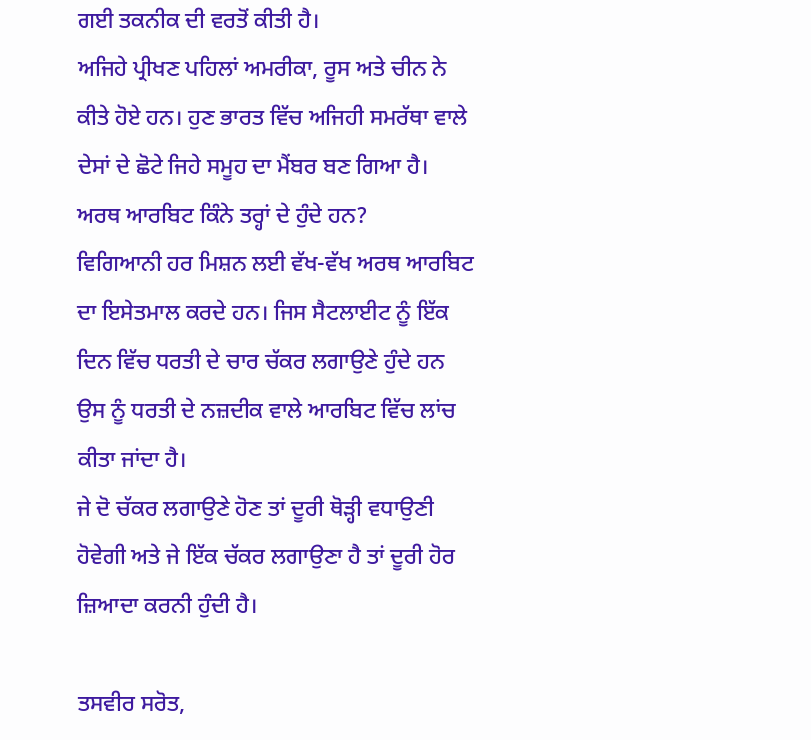ਗਈ ਤਕਨੀਕ ਦੀ ਵਰਤੋਂ ਕੀਤੀ ਹੈ।
ਅਜਿਹੇ ਪ੍ਰੀਖਣ ਪਹਿਲਾਂ ਅਮਰੀਕਾ, ਰੂਸ ਅਤੇ ਚੀਨ ਨੇ ਕੀਤੇ ਹੋਏ ਹਨ। ਹੁਣ ਭਾਰਤ ਵਿੱਚ ਅਜਿਹੀ ਸਮਰੱਥਾ ਵਾਲੇ ਦੇਸਾਂ ਦੇ ਛੋਟੇ ਜਿਹੇ ਸਮੂਹ ਦਾ ਮੈਂਬਰ ਬਣ ਗਿਆ ਹੈ।
ਅਰਥ ਆਰਬਿਟ ਕਿੰਨੇ ਤਰ੍ਹਾਂ ਦੇ ਹੁੰਦੇ ਹਨ?
ਵਿਗਿਆਨੀ ਹਰ ਮਿਸ਼ਨ ਲਈ ਵੱਖ-ਵੱਖ ਅਰਥ ਆਰਬਿਟ ਦਾ ਇਸੇਤਮਾਲ ਕਰਦੇ ਹਨ। ਜਿਸ ਸੈਟਲਾਈਟ ਨੂੰ ਇੱਕ ਦਿਨ ਵਿੱਚ ਧਰਤੀ ਦੇ ਚਾਰ ਚੱਕਰ ਲਗਾਉਣੇ ਹੁੰਦੇ ਹਨ ਉਸ ਨੂੰ ਧਰਤੀ ਦੇ ਨਜ਼ਦੀਕ ਵਾਲੇ ਆਰਬਿਟ ਵਿੱਚ ਲਾਂਚ ਕੀਤਾ ਜਾਂਦਾ ਹੈ।
ਜੇ ਦੋ ਚੱਕਰ ਲਗਾਉਣੇ ਹੋਣ ਤਾਂ ਦੂਰੀ ਥੋੜ੍ਹੀ ਵਧਾਉਣੀ ਹੋਵੇਗੀ ਅਤੇ ਜੇ ਇੱਕ ਚੱਕਰ ਲਗਾਉਣਾ ਹੈ ਤਾਂ ਦੂਰੀ ਹੋਰ ਜ਼ਿਆਦਾ ਕਰਨੀ ਹੁੰਦੀ ਹੈ।

ਤਸਵੀਰ ਸਰੋਤ,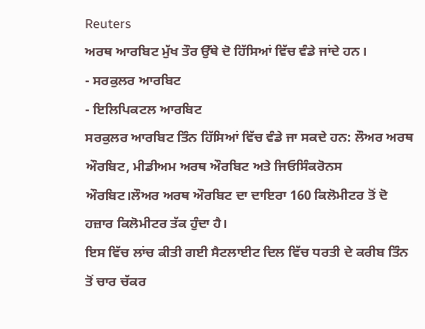Reuters
ਅਰਥ ਆਰਬਿਟ ਮੁੱਖ ਤੌਰ ਉੱਥੇ ਦੋ ਹਿੱਸਿਆਂ ਵਿੱਚ ਵੰਡੇ ਜਾਂਦੇ ਹਨ।
- ਸਰਕੁਲਰ ਆਰਬਿਟ
- ਇਲਿਪਿਕਟਲ ਆਰਬਿਟ
ਸਰਕੁਲਰ ਆਰਬਿਟ ਤਿੰਨ ਹਿੱਸਿਆਂ ਵਿੱਚ ਵੰਡੇ ਜਾ ਸਕਦੇ ਹਨ: ਲੌਅਰ ਅਰਥ ਔਰਬਿਟ, ਮੀਡੀਅਮ ਅਰਥ ਔਰਬਿਟ ਅਤੇ ਜਿਓਸਿੰਕਰੋਨਸ ਔਰਬਿਟ।ਲੌਅਰ ਅਰਥ ਔਰਬਿਟ ਦਾ ਦਾਇਰਾ 160 ਕਿਲੋਮੀਟਰ ਤੋਂ ਦੋ ਹਜ਼ਾਰ ਕਿਲੋਮੀਟਰ ਤੱਕ ਹੁੰਦਾ ਹੈ।
ਇਸ ਵਿੱਚ ਲਾਂਚ ਕੀਤੀ ਗਈ ਸੈਟਲਾਈਟ ਦਿਲ ਵਿੱਚ ਧਰਤੀ ਦੇ ਕਰੀਬ ਤਿੰਨ ਤੋਂ ਚਾਰ ਚੱਕਰ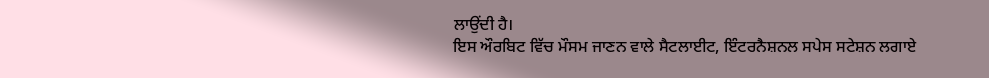ਲਾਉਂਦੀ ਹੈ।
ਇਸ ਔਰਬਿਟ ਵਿੱਚ ਮੌਸਮ ਜਾਣਨ ਵਾਲੇ ਸੈਟਲਾਈਟ, ਇੰਟਰਨੈਸ਼ਨਲ ਸਪੇਸ ਸਟੇਸ਼ਨ ਲਗਾਏ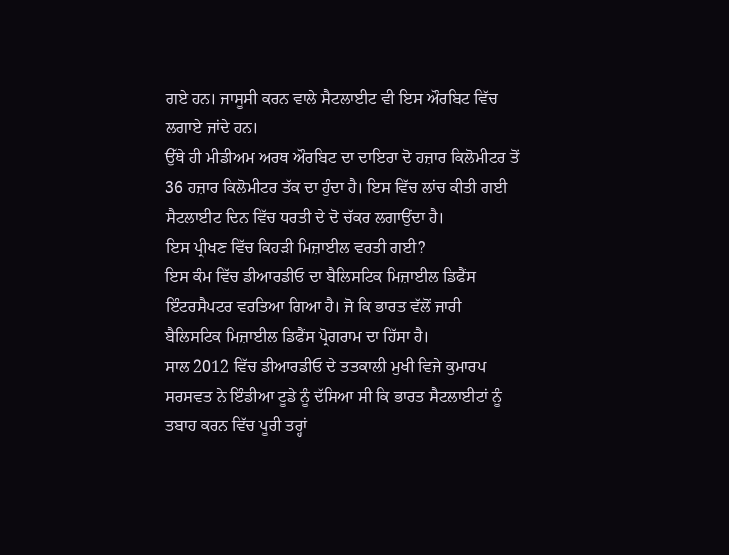ਗਏ ਹਨ। ਜਾਸੂਸੀ ਕਰਨ ਵਾਲੇ ਸੈਟਲਾਈਟ ਵੀ ਇਸ ਔਰਬਿਟ ਵਿੱਚ ਲਗਾਏ ਜਾਂਦੇ ਹਨ।
ਉੱਥੇ ਹੀ ਮੀਡੀਅਮ ਅਰਥ ਔਰਬਿਟ ਦਾ ਦਾਇਰਾ ਦੋ ਹਜ਼ਾਰ ਕਿਲੋਮੀਟਰ ਤੋਂ 36 ਹਜ਼ਾਰ ਕਿਲੋਮੀਟਰ ਤੱਕ ਦਾ ਹੁੰਦਾ ਹੈ। ਇਸ ਵਿੱਚ ਲਾਂਚ ਕੀਤੀ ਗਈ ਸੈਟਲਾਈਟ ਦਿਨ ਵਿੱਚ ਧਰਤੀ ਦੇ ਦੋ ਚੱਕਰ ਲਗਾਉਂਦਾ ਹੈ।
ਇਸ ਪ੍ਰੀਖਣ ਵਿੱਚ ਕਿਹੜੀ ਮਿਜ਼ਾਈਲ ਵਰਤੀ ਗਈ?
ਇਸ ਕੰਮ ਵਿੱਚ ਡੀਆਰਡੀਓ ਦਾ ਬੈਲਿਸਟਿਕ ਮਿਜ਼ਾਈਲ ਡਿਫੈਂਸ ਇੰਟਰਸੈਪਟਰ ਵਰਤਿਆ ਗਿਆ ਹੈ। ਜੋ ਕਿ ਭਾਰਤ ਵੱਲੋਂ ਜਾਰੀ ਬੈਲਿਸਟਿਕ ਮਿਜ਼ਾਈਲ ਡਿਫੈਂਸ ਪ੍ਰੋਗਰਾਮ ਦਾ ਹਿੱਸਾ ਹੈ।
ਸਾਲ 2012 ਵਿੱਚ ਡੀਆਰਡੀਓ ਦੇ ਤਤਕਾਲੀ ਮੁਖੀ ਵਿਜੇ ਕੁਮਾਰਪ ਸਰਸਵਤ ਨੇ ਇੰਡੀਆ ਟੂਡੇ ਨੂੰ ਦੱਸਿਆ ਸੀ ਕਿ ਭਾਰਤ ਸੈਟਲਾਈਟਾਂ ਨੂੰ ਤਬਾਹ ਕਰਨ ਵਿੱਚ ਪੂਰੀ ਤਰ੍ਹਾਂ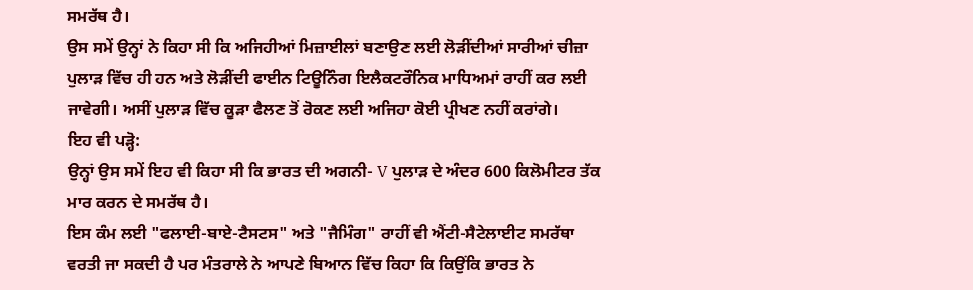ਸਮਰੱਥ ਹੈ।
ਉਸ ਸਮੇਂ ਉਨ੍ਹਾਂ ਨੇ ਕਿਹਾ ਸੀ ਕਿ ਅਜਿਹੀਆਂ ਮਿਜ਼ਾਈਲਾਂ ਬਣਾਉਣ ਲਈ ਲੋੜੀਂਦੀਆਂ ਸਾਰੀਆਂ ਚੀਜ਼ਾ ਪੁਲਾੜ ਵਿੱਚ ਹੀ ਹਨ ਅਤੇ ਲੋੜੀਂਦੀ ਫਾਈਨ ਟਿਊਨਿੰਗ ਇਲੈਕਟਰੌਨਿਕ ਮਾਧਿਅਮਾਂ ਰਾਹੀਂ ਕਰ ਲਈ ਜਾਵੇਗੀ। ਅਸੀਂ ਪੁਲਾੜ ਵਿੱਚ ਕੂੜਾ ਫੈਲਣ ਤੋਂ ਰੋਕਣ ਲਈ ਅਜਿਹਾ ਕੋਈ ਪ੍ਰੀਖਣ ਨਹੀਂ ਕਰਾਂਗੇ।
ਇਹ ਵੀ ਪੜ੍ਹੋ:
ਉਨ੍ਹਾਂ ਉਸ ਸਮੇਂ ਇਹ ਵੀ ਕਿਹਾ ਸੀ ਕਿ ਭਾਰਤ ਦੀ ਅਗਨੀ- V ਪੁਲਾੜ ਦੇ ਅੰਦਰ 600 ਕਿਲੋਮੀਟਰ ਤੱਕ ਮਾਰ ਕਰਨ ਦੇ ਸਮਰੱਥ ਹੈ।
ਇਸ ਕੰਮ ਲਈ "ਫਲਾਈ-ਬਾਏ-ਟੈਸਟਸ" ਅਤੇ "ਜੈਮਿੰਗ" ਰਾਹੀਂ ਵੀ ਐਂਟੀ-ਸੈਟੇਲਾਈਟ ਸਮਰੱਥਾ ਵਰਤੀ ਜਾ ਸਕਦੀ ਹੈ ਪਰ ਮੰਤਰਾਲੇ ਨੇ ਆਪਣੇ ਬਿਆਨ ਵਿੱਚ ਕਿਹਾ ਕਿ ਕਿਉਂਕਿ ਭਾਰਤ ਨੇ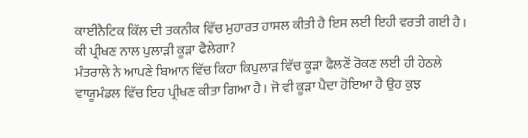ਕਾਈਨੈਟਿਕ ਕਿੱਲ ਦੀ ਤਕਨੀਕ ਵਿੱਚ ਮੁਹਾਰਤ ਹਾਸਲ ਕੀਤੀ ਹੈ ਇਸ ਲਈ ਇਹੀ ਵਰਤੀ ਗਈ ਹੈ।
ਕੀ ਪ੍ਰੀਖਣ ਨਾਲ ਪੁਲਾੜੀ ਕੂੜਾ ਫੈਲੇਗਾ?
ਮੰਤਰਾਲੇ ਨੇ ਆਪਣੇ ਬਿਆਨ ਵਿੱਚ ਕਿਹਾ ਕਿਪੁਲਾੜ ਵਿੱਚ ਕੂੜਾ ਫੈਲਣੋਂ ਰੋਕਣ ਲਈ ਹੀ ਹੇਠਲੇ ਵਾਯੂਮੰਡਲ ਵਿੱਚ ਇਹ ਪ੍ਰੀਖਣ ਕੀਤਾ ਗਿਆ ਹੈ। ਜੋ ਵੀ ਕੂੜਾ ਪੈਦਾ ਹੋਇਆ ਹੈ ਉਹ ਕੁਝ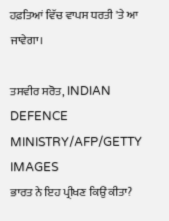ਹਫ਼ਤਿਆਂ ਵਿੱਚ ਵਾਪਸ ਧਰਤੀ 'ਤੇ ਆ ਜਾਵੇਗਾ।

ਤਸਵੀਰ ਸਰੋਤ, INDIAN DEFENCE MINISTRY/AFP/GETTY IMAGES
ਭਾਰਤ ਨੇ ਇਹ ਪ੍ਰੀਖਣ ਕਿਉਂ ਕੀਤਾ?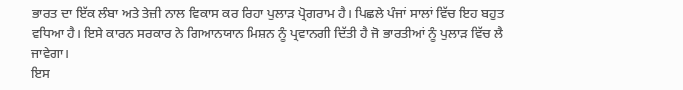ਭਾਰਤ ਦਾ ਇੱਕ ਲੰਬਾ ਅਤੇ ਤੇਜ਼ੀ ਨਾਲ ਵਿਕਾਸ ਕਰ ਰਿਹਾ ਪੁਲਾੜ ਪ੍ਰੋਗਰਾਮ ਹੈ। ਪਿਛਲੇ ਪੰਜਾਂ ਸਾਲਾਂ ਵਿੱਚ ਇਹ ਬਹੁਤ ਵਧਿਆ ਹੈ। ਇਸੇ ਕਾਰਨ ਸਰਕਾਰ ਨੇ ਗਿਆਨਯਾਨ ਮਿਸ਼ਨ ਨੂੰ ਪ੍ਰਵਾਨਗੀ ਦਿੱਤੀ ਹੈ ਜੋ ਭਾਰਤੀਆਂ ਨੂੰ ਪੁਲਾੜ ਵਿੱਚ ਲੈ ਜਾਵੇਗਾ।
ਇਸ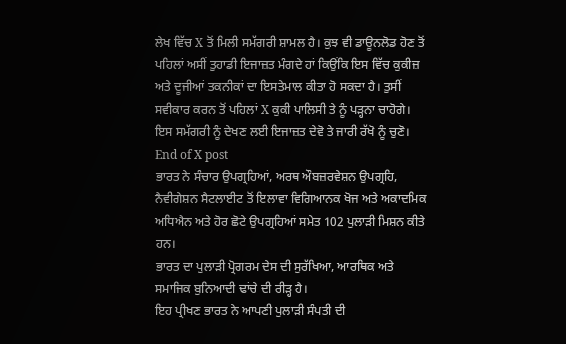ਲੇਖ ਵਿੱਚ X ਤੋਂ ਮਿਲੀ ਸਮੱਗਰੀ ਸ਼ਾਮਲ ਹੈ। ਕੁਝ ਵੀ ਡਾਊਨਲੋਡ ਹੋਣ ਤੋਂ ਪਹਿਲਾਂ ਅਸੀਂ ਤੁਹਾਡੀ ਇਜਾਜ਼ਤ ਮੰਗਦੇ ਹਾਂ ਕਿਉਂਕਿ ਇਸ ਵਿੱਚ ਕੁਕੀਜ਼ ਅਤੇ ਦੂਜੀਆਂ ਤਕਨੀਕਾਂ ਦਾ ਇਸਤੇਮਾਲ ਕੀਤਾ ਹੋ ਸਕਦਾ ਹੈ। ਤੁਸੀਂ ਸਵੀਕਾਰ ਕਰਨ ਤੋਂ ਪਹਿਲਾਂ X ਕੁਕੀ ਪਾਲਿਸੀ ਤੇ ਨੂੰ ਪੜ੍ਹਨਾ ਚਾਹੋਗੇ। ਇਸ ਸਮੱਗਰੀ ਨੂੰ ਦੇਖਣ ਲਈ ਇਜਾਜ਼ਤ ਦੇਵੋ ਤੇ ਜਾਰੀ ਰੱਖੋ ਨੂੰ ਚੁਣੋ।
End of X post
ਭਾਰਤ ਨੇ ਸੰਚਾਰ ਉਪਗ੍ਰਹਿਆਂ, ਅਰਥ ਔਬਜ਼ਰਵੇਸ਼ਨ ਉਪਗ੍ਰਹਿ, ਨੈਵੀਗੇਸ਼ਨ ਸੈਟਲਾਈਟ ਤੋਂ ਇਲਾਵਾ ਵਿਗਿਆਨਕ ਖੋਜ ਅਤੇ ਅਕਾਦਮਿਕ ਅਧਿਐਨ ਅਤੇ ਹੋਰ ਛੋਟੇ ਉਪਗ੍ਰਹਿਆਂ ਸਮੇਤ 102 ਪੁਲਾੜੀ ਮਿਸ਼ਨ ਕੀਤੇ ਹਨ।
ਭਾਰਤ ਦਾ ਪੁਲਾੜੀ ਪ੍ਰੋਗਰਮ ਦੇਸ ਦੀ ਸੁਰੱਖਿਆ, ਆਰਥਿਕ ਅਤੇ ਸਮਾਜਿਕ ਬੁਨਿਆਦੀ ਢਾਂਚੇ ਦੀ ਰੀੜ੍ਹ ਹੈ।
ਇਹ ਪ੍ਰੀਖਣ ਭਾਰਤ ਨੇ ਆਪਣੀ ਪੁਲਾੜੀ ਸੰਪਤੀ ਦੀ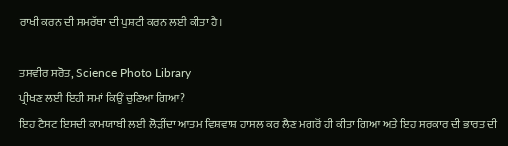ਰਾਖੀ ਕਰਨ ਦੀ ਸਮਰੱਥਾ ਦੀ ਪੁਸ਼ਟੀ ਕਰਨ ਲਈ ਕੀਤਾ ਹੈ।

ਤਸਵੀਰ ਸਰੋਤ, Science Photo Library
ਪ੍ਰੀਖਣ ਲਈ ਇਹੀ ਸਮਾਂ ਕਿਉਂ ਚੁਣਿਆ ਗਿਆ?
ਇਹ ਟੈਸਟ ਇਸਦੀ ਕਾਮਯਾਬੀ ਲਈ ਲੋੜੀਂਦਾ ਆਤਮ ਵਿਸ਼ਵਾਸ਼ ਹਾਸਲ ਕਰ ਲੈਣ ਮਗਰੋਂ ਹੀ ਕੀਤਾ ਗਿਆ ਅਤੇ ਇਹ ਸਰਕਾਰ ਦੀ ਭਾਰਤ ਦੀ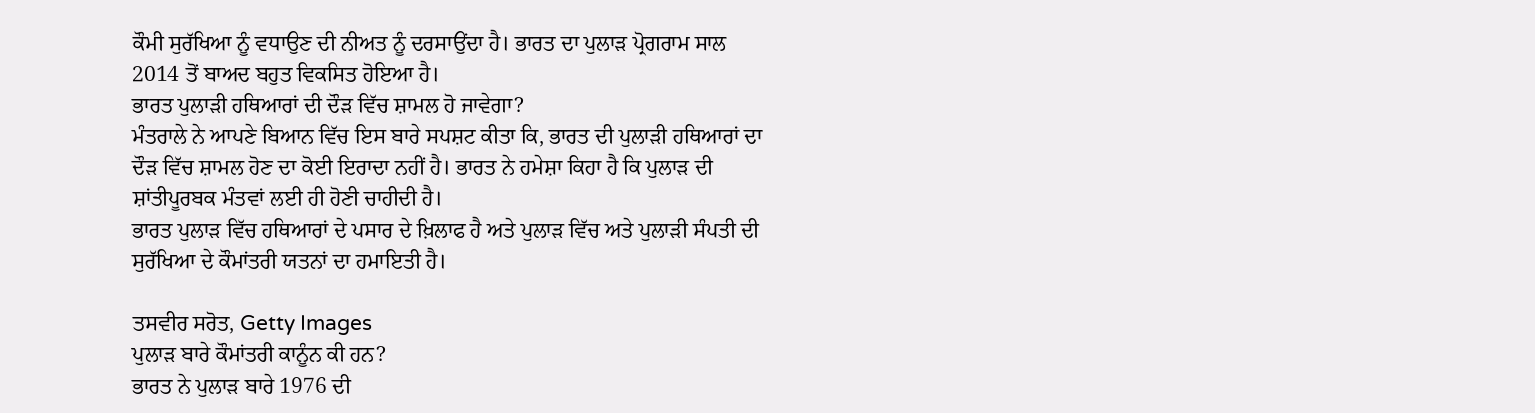ਕੌਮੀ ਸੁਰੱਖਿਆ ਨੂੰ ਵਧਾਉਣ ਦੀ ਨੀਅਤ ਨੂੰ ਦਰਸਾਉਂਦਾ ਹੈ। ਭਾਰਤ ਦਾ ਪੁਲਾੜ ਪ੍ਰੋਗਰਾਮ ਸਾਲ 2014 ਤੋਂ ਬਾਅਦ ਬਹੁਤ ਵਿਕਸਿਤ ਹੋਇਆ ਹੈ।
ਭਾਰਤ ਪੁਲਾੜੀ ਹਥਿਆਰਾਂ ਦੀ ਦੌੜ ਵਿੱਚ ਸ਼ਾਮਲ ਹੋ ਜਾਵੇਗਾ?
ਮੰਤਰਾਲੇ ਨੇ ਆਪਣੇ ਬਿਆਨ ਵਿੱਚ ਇਸ ਬਾਰੇ ਸਪਸ਼ਟ ਕੀਤਾ ਕਿ, ਭਾਰਤ ਦੀ ਪੁਲਾੜੀ ਹਥਿਆਰਾਂ ਦਾ ਦੌੜ ਵਿੱਚ ਸ਼ਾਮਲ ਹੋਣ ਦਾ ਕੋਈ ਇਰਾਦਾ ਨਹੀਂ ਹੈ। ਭਾਰਤ ਨੇ ਹਮੇਸ਼ਾ ਕਿਹਾ ਹੈ ਕਿ ਪੁਲਾੜ ਦੀ ਸ਼ਾਂਤੀਪੂਰਬਕ ਮੰਤਵਾਂ ਲਈ ਹੀ ਹੋਣੀ ਚਾਹੀਦੀ ਹੈ।
ਭਾਰਤ ਪੁਲਾੜ ਵਿੱਚ ਹਥਿਆਰਾਂ ਦੇ ਪਸਾਰ ਦੇ ਖ਼ਿਲਾਫ ਹੈ ਅਤੇ ਪੁਲਾੜ ਵਿੱਚ ਅਤੇ ਪੁਲਾੜੀ ਸੰਪਤੀ ਦੀ ਸੁਰੱਖਿਆ ਦੇ ਕੌਮਾਂਤਰੀ ਯਤਨਾਂ ਦਾ ਹਮਾਇਤੀ ਹੈ।

ਤਸਵੀਰ ਸਰੋਤ, Getty Images
ਪੁਲਾੜ ਬਾਰੇ ਕੌਮਾਂਤਰੀ ਕਾਨੂੰਨ ਕੀ ਹਨ?
ਭਾਰਤ ਨੇ ਪੁਲਾੜ ਬਾਰੇ 1976 ਦੀ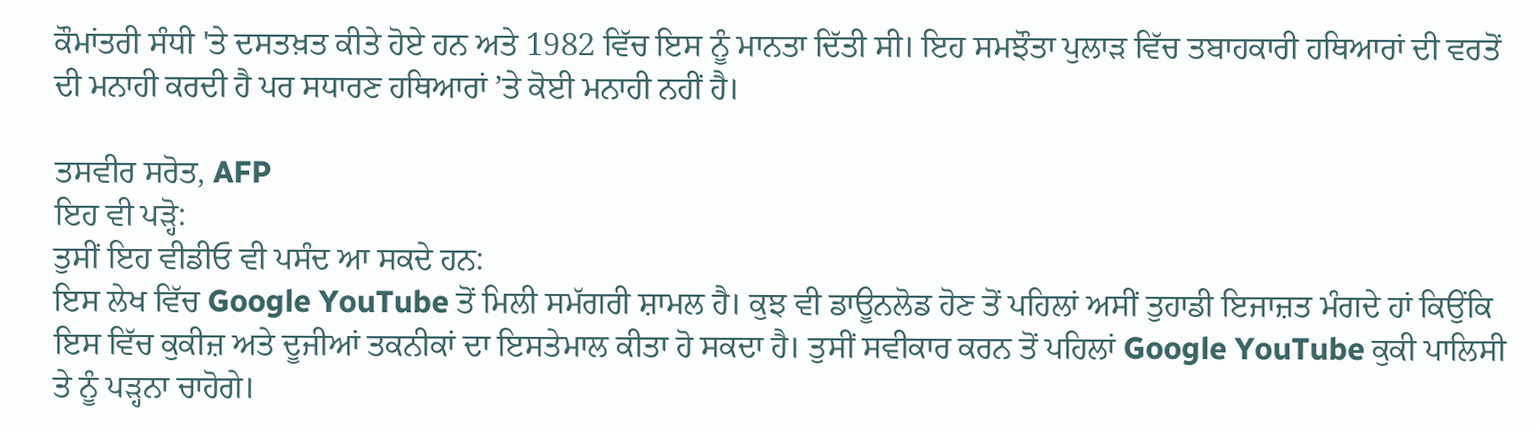ਕੌਮਾਂਤਰੀ ਸੰਧੀ 'ਤੇ ਦਸਤਖ਼ਤ ਕੀਤੇ ਹੋਏ ਹਨ ਅਤੇ 1982 ਵਿੱਚ ਇਸ ਨੂੰ ਮਾਨਤਾ ਦਿੱਤੀ ਸੀ। ਇਹ ਸਮਝੌਤਾ ਪੁਲਾੜ ਵਿੱਚ ਤਬਾਹਕਾਰੀ ਹਥਿਆਰਾਂ ਦੀ ਵਰਤੋਂ ਦੀ ਮਨਾਹੀ ਕਰਦੀ ਹੈ ਪਰ ਸਧਾਰਣ ਹਥਿਆਰਾਂ ’ਤੇ ਕੋਈ ਮਨਾਹੀ ਨਹੀਂ ਹੈ।

ਤਸਵੀਰ ਸਰੋਤ, AFP
ਇਹ ਵੀ ਪੜ੍ਹੋ:
ਤੁਸੀਂ ਇਹ ਵੀਡੀਓ ਵੀ ਪਸੰਦ ਆ ਸਕਦੇ ਹਨ:
ਇਸ ਲੇਖ ਵਿੱਚ Google YouTube ਤੋਂ ਮਿਲੀ ਸਮੱਗਰੀ ਸ਼ਾਮਲ ਹੈ। ਕੁਝ ਵੀ ਡਾਊਨਲੋਡ ਹੋਣ ਤੋਂ ਪਹਿਲਾਂ ਅਸੀਂ ਤੁਹਾਡੀ ਇਜਾਜ਼ਤ ਮੰਗਦੇ ਹਾਂ ਕਿਉਂਕਿ ਇਸ ਵਿੱਚ ਕੁਕੀਜ਼ ਅਤੇ ਦੂਜੀਆਂ ਤਕਨੀਕਾਂ ਦਾ ਇਸਤੇਮਾਲ ਕੀਤਾ ਹੋ ਸਕਦਾ ਹੈ। ਤੁਸੀਂ ਸਵੀਕਾਰ ਕਰਨ ਤੋਂ ਪਹਿਲਾਂ Google YouTube ਕੁਕੀ ਪਾਲਿਸੀ ਤੇ ਨੂੰ ਪੜ੍ਹਨਾ ਚਾਹੋਗੇ।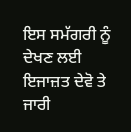ਇਸ ਸਮੱਗਰੀ ਨੂੰ ਦੇਖਣ ਲਈ ਇਜਾਜ਼ਤ ਦੇਵੋ ਤੇ ਜਾਰੀ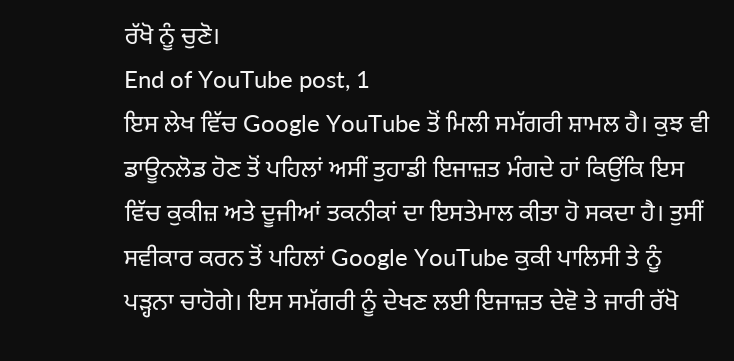ਰੱਖੋ ਨੂੰ ਚੁਣੋ।
End of YouTube post, 1
ਇਸ ਲੇਖ ਵਿੱਚ Google YouTube ਤੋਂ ਮਿਲੀ ਸਮੱਗਰੀ ਸ਼ਾਮਲ ਹੈ। ਕੁਝ ਵੀ ਡਾਊਨਲੋਡ ਹੋਣ ਤੋਂ ਪਹਿਲਾਂ ਅਸੀਂ ਤੁਹਾਡੀ ਇਜਾਜ਼ਤ ਮੰਗਦੇ ਹਾਂ ਕਿਉਂਕਿ ਇਸ ਵਿੱਚ ਕੁਕੀਜ਼ ਅਤੇ ਦੂਜੀਆਂ ਤਕਨੀਕਾਂ ਦਾ ਇਸਤੇਮਾਲ ਕੀਤਾ ਹੋ ਸਕਦਾ ਹੈ। ਤੁਸੀਂ ਸਵੀਕਾਰ ਕਰਨ ਤੋਂ ਪਹਿਲਾਂ Google YouTube ਕੁਕੀ ਪਾਲਿਸੀ ਤੇ ਨੂੰ ਪੜ੍ਹਨਾ ਚਾਹੋਗੇ। ਇਸ ਸਮੱਗਰੀ ਨੂੰ ਦੇਖਣ ਲਈ ਇਜਾਜ਼ਤ ਦੇਵੋ ਤੇ ਜਾਰੀ ਰੱਖੋ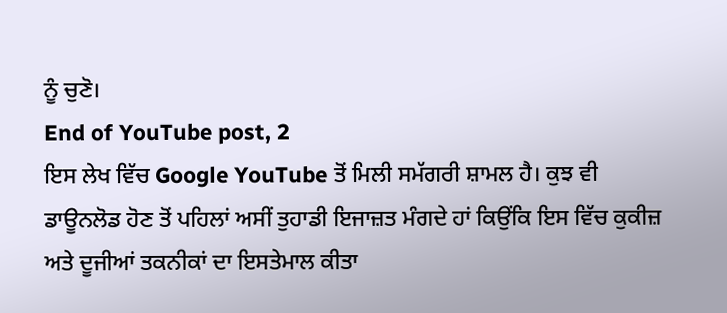ਨੂੰ ਚੁਣੋ।
End of YouTube post, 2
ਇਸ ਲੇਖ ਵਿੱਚ Google YouTube ਤੋਂ ਮਿਲੀ ਸਮੱਗਰੀ ਸ਼ਾਮਲ ਹੈ। ਕੁਝ ਵੀ ਡਾਊਨਲੋਡ ਹੋਣ ਤੋਂ ਪਹਿਲਾਂ ਅਸੀਂ ਤੁਹਾਡੀ ਇਜਾਜ਼ਤ ਮੰਗਦੇ ਹਾਂ ਕਿਉਂਕਿ ਇਸ ਵਿੱਚ ਕੁਕੀਜ਼ ਅਤੇ ਦੂਜੀਆਂ ਤਕਨੀਕਾਂ ਦਾ ਇਸਤੇਮਾਲ ਕੀਤਾ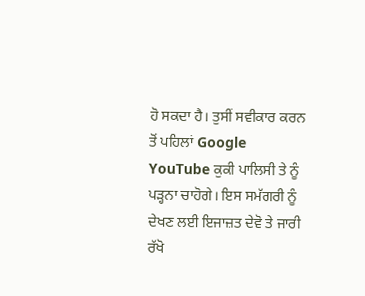ਹੋ ਸਕਦਾ ਹੈ। ਤੁਸੀਂ ਸਵੀਕਾਰ ਕਰਨ ਤੋਂ ਪਹਿਲਾਂ Google YouTube ਕੁਕੀ ਪਾਲਿਸੀ ਤੇ ਨੂੰ ਪੜ੍ਹਨਾ ਚਾਹੋਗੇ। ਇਸ ਸਮੱਗਰੀ ਨੂੰ ਦੇਖਣ ਲਈ ਇਜਾਜ਼ਤ ਦੇਵੋ ਤੇ ਜਾਰੀ ਰੱਖੋ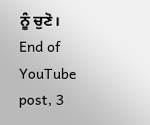ਨੂੰ ਚੁਣੋ।
End of YouTube post, 3